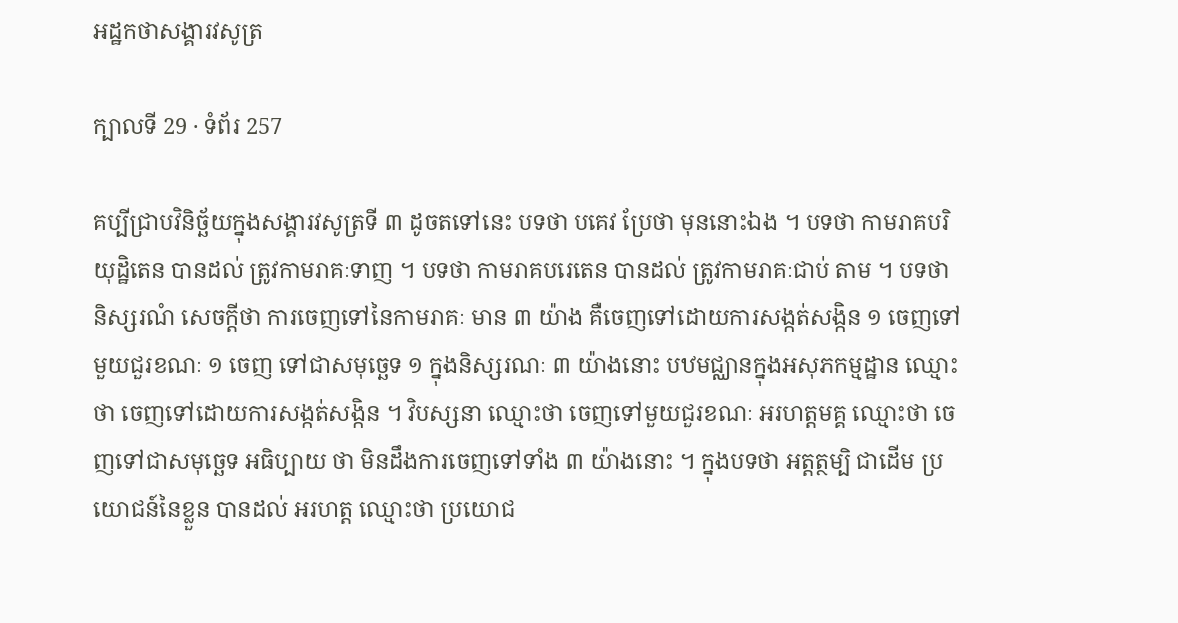អដ្ឋកថាសង្គារវសូត្រ

ក្បាលទី 29 · ទំព័រ 257

គប្បីជ្រាបវិនិច្ឆ័យក្នុងសង្គារវសូត្រទី ៣ ដូចតទៅនេះ បទថា បគេវ ប្រែថា មុននោះឯង ។ បទថា កាមរាគបរិយុដ្ឋិតេន បានដល់ ត្រូវកាមរាគៈទាញ ។ បទថា កាមរាគបរេតេន បានដល់ ត្រូវកាមរាគៈជាប់ តាម ។ បទថា និស្សរណំ សេចក្តីថា ការចេញទៅនៃកាមរាគៈ មាន ៣ យ៉ាង គឺចេញទៅដោយការសង្កត់សង្កិន ១ ចេញទៅមួយជួរខណៈ ១ ចេញ ទៅជាសមុច្ឆេទ ១ ក្នុងនិស្សរណៈ ៣ យ៉ាងនោះ បឋមជ្ឈានក្នុងអសុភកម្មដ្ឋាន ឈ្មោះថា ចេញទៅដោយការសង្កត់សង្កិន ។ វិបស្សនា ឈ្មោះថា ចេញទៅមួយជួរខណៈ អរហត្តមគ្គ ឈ្មោះថា ចេញទៅជាសមុច្ឆេទ អធិប្បាយ ថា មិនដឹងការចេញទៅទាំង ៣ យ៉ាងនោះ ។ ក្នុងបទថា អត្តត្ថម្បិ ជាដើម ប្រយោជន៍នៃខ្លួន បានដល់ អរហត្ត ឈ្មោះថា ប្រយោជ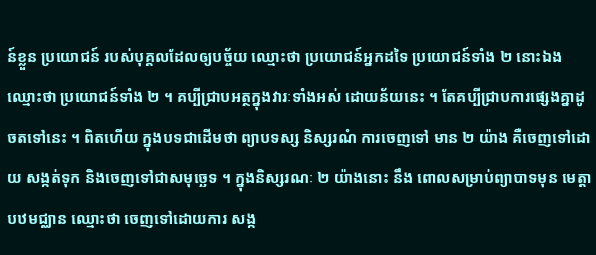ន៍ខ្លួន ប្រយោជន៍ របស់បុគ្គលដែលឲ្យបច្ច័យ ឈ្មោះថា ប្រយោជន៍អ្នកដទៃ ប្រយោជន៍ទាំង ២ នោះឯង ឈ្មោះថា ប្រយោជន៍ទាំង ២ ។ គប្បីជ្រាបអត្ថក្នុងវារៈទាំងអស់ ដោយន័យនេះ ។ តែគប្បីជ្រាបការផ្សេងគ្នាដូចតទៅនេះ ។ ពិតហើយ ក្នុងបទជាដើមថា ព្យាបទស្ស និស្សរណំ ការចេញទៅ មាន ២ យ៉ាង គឺចេញទៅដោយ សង្កត់ទុក និងចេញទៅជាសមុច្ឆេទ ។ ក្នុងនិស្សរណៈ ២ យ៉ាងនោះ នឹង ពោលសម្រាប់ព្យាបាទមុន មេត្តាបឋមជ្ឈាន ឈ្មោះថា ចេញទៅដោយការ សង្ក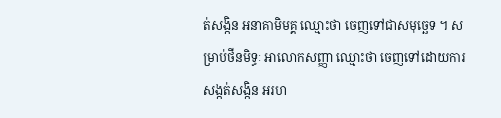ត់សង្កិន អនាគាមិមគ្គ ឈ្មោះថា ចេញទៅជាសមុច្ឆេទ ។ សម្រាប់ថីនមិទ្ធៈ អាលោកសញ្ញា ឈ្មោះថា ចេញទៅដោយការសង្កត់សង្កិន អរហ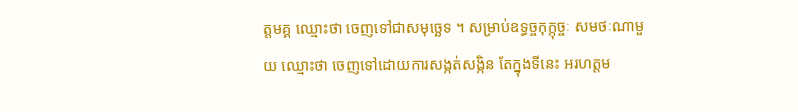ត្តមគ្គ ឈ្មោះថា ចេញទៅជាសមុច្ឆេទ ។ សម្រាប់ឧទ្ធច្ចកុក្កុច្ចៈ សមថៈណាមួយ ឈ្មោះថា ចេញទៅដោយការសង្កត់សង្កិន តែក្នុងទីនេះ អរហត្តម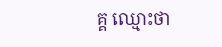គ្គ ឈ្មោះថា